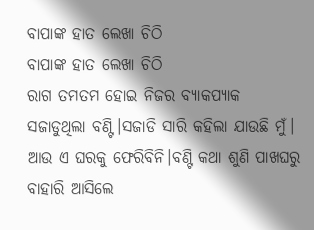ବାପାଙ୍କ ହାତ ଲେଖା ଚିଠି
ବାପାଙ୍କ ହାତ ଲେଖା ଚିଠି
ରାଗ ତମତମ ହୋଇ ନିଜର ବ୍ୟାକପ୍ୟାକ ସଜାଡୁଥିଲା ବଣ୍ଟି।ସଜାଡି ସାରି କହିଲା ଯାଉଛି ମୁଁ। ଆଉ ଏ ଘରକୁ ଫେରିବିନି।ବଣ୍ଟି କଥା ଶୁଣି ପାଖଘରୁ ବାହାରି ଆସିଲେ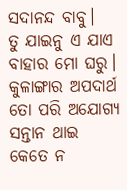ସଦାନନ୍ଦ ବାବୁ।
ତୁ ଯାଇନୁ ଏ ଯାଏ ବାହାର ମୋ ଘରୁ। କୁଳାଙ୍ଗାର ଅପଦାର୍ଥ ତୋ ପରି ଅଯୋଗ୍ୟ ସନ୍ତାନ ଥାଇ କେତେ ନ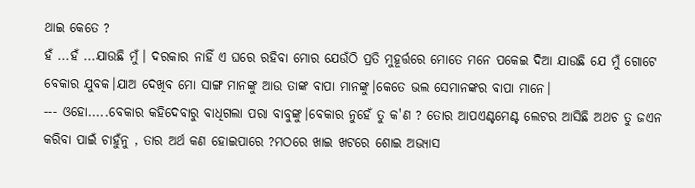ଥାଇ କେତେ ?
ହଁ ...ହଁ ...ଯାଉଛି ମୁଁ। ଦରକାର ନାହିଁ ଏ ଘରେ ରହିବା ମୋର ଯେଉଁଠି ପ୍ରତି ମୁହୂର୍ତ୍ତରେ ମୋତେ ମନେ ପକେଇ ଦିଆ ଯାଉଛି ଯେ ମୁଁ ଗୋଟେ ବେକାର ଯୁବକ।ଯାଅ ଦେଖିବ ମୋ ସାଙ୍ଗ ମାନଙ୍କୁ ଆଉ ତାଙ୍କ ବାପା ମାନଙ୍କୁ।କେତେ ଭଲ ସେମାନଙ୍କର ବାପା ମାନେ।
--- ଓହୋ.....ବେକାର କହିଦେବାରୁ ବାଧିଗଲା ପରା ବାବୁଙ୍କୁ।ବେକାର ନୁହେଁ ତୁ କ'ଣ ? ତୋର ଆପଏଣ୍ଟମେଣ୍ଟ ଲେଟର ଆସିଛି ଅଥଚ ତୁ ଜଏନ କରିବା ପାଇଁ ଚାହୁଁନୁ , ତାର ଅର୍ଥ କଣ ହୋଇପାରେ ?ମଠରେ ଖାଇ ଖଟରେ ଶୋଇ ଅଭ୍ୟାସ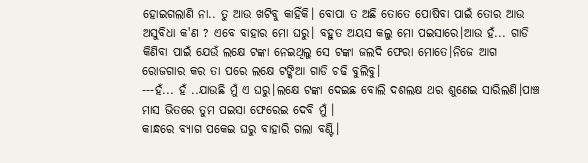ହୋଇଗଲାଣି ନା.. ତୁ ଆଉ ଖଟିବୁ କାହିଁକି। ବୋପା ତ ଅଛି ତୋତେ ପୋଷିବା ପାଇଁ ତୋର ଆଉ ଅସୁବିଧା କ'ଣ ? ଏବେ ବାହାର ମୋ ଘରୁ। ବହୁତ ଅୟସ କଲୁ ମୋ ପଇସାରେ।ଆଉ ହଁ... ଗାଡି କିଣିବା ପାଇଁ ଯେଉଁ ଲକ୍ଷେ ଟଙ୍କା ନେଇଥିଲୁ ସେ ଟଙ୍କା ଜଲଦି ଫେରା ମୋତେ।ନିଜେ ଆଗ ରୋଜଗାର କର ତା ପରେ ଲକ୍ଷେ ଟଙ୍କିଆ ଗାଡି ଚଢି ବୁଲିବୁ।
---ହଁ... ହଁ ..ଯାଉଛି ମୁଁ ଏ ଘରୁ।ଲକ୍ଷେ ଟଙ୍କା ଦେଇଛ ବୋଲି ଦଶଲକ୍ଷ ଥର ଶୁଣେଇ ସାରିଲଣି।ପାଞ୍ଚ ମାସ ଭିତରେ ତୁମ ପଇସା ଫେରେଇ ଦେବି ମୁଁ ।
କାନ୍ଧରେ ବ୍ୟାଗ ପକେଇ ଘରୁ ବାହାରି ଗଲା ବଣ୍ଟି।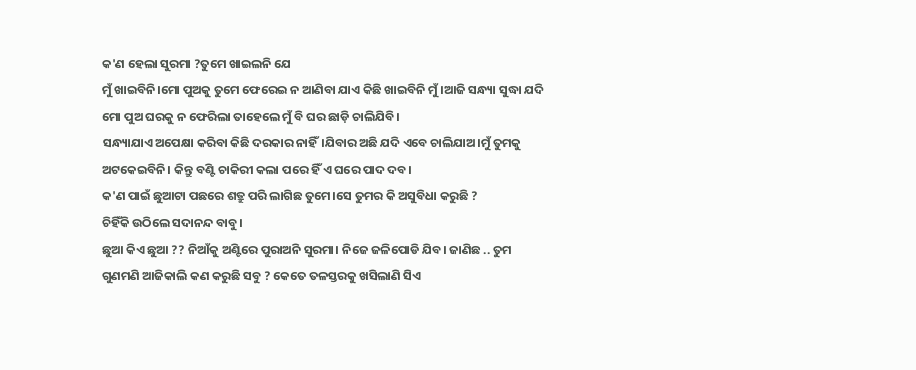କ'ଣ ହେଲା ସୁରମା ?ତୁମେ ଖାଇଲନି ଯେ
ମୁଁ ଖାଇବିନି।ମୋ ପୁଅକୁ ତୁମେ ଫେରେଇ ନ ଆଣିବା ଯାଏ କିଛି ଖାଇବିନି ମୁଁ।ଆଜି ସନ୍ଧ୍ୟା ସୁଦ୍ଧା ଯଦି ମୋ ପୁଅ ଘରକୁ ନ ଫେରିଲା ତାହେଲେ ମୁଁ ବି ଘର ଛାଡ଼ି ଚାଲିଯିବି।
ସନ୍ଧ୍ୟାଯାଏ ଅପେକ୍ଷା କରିବା କିଛି ଦରକାର ନାହିଁ।ଯିବାର ଅଛି ଯଦି ଏବେ ଚାଲିଯାଅ।ମୁଁ ତୁମକୁ ଅଟକେଇବିନି। କିନ୍ତୁ ବଣ୍ଟି ଚାକିରୀ କଲା ପରେ ହିଁ ଏ ଘରେ ପାଦ ଦବ।
କ'ଣ ପାଇଁ ଛୁଆଟା ପଛରେ ଶତ୍ରୁ ପରି ଲାଗିଛ ତୁମେ।ସେ ତୁମର କି ଅସୁବିଧା କରୁଛି ?
ଚିହିଁକି ଉଠିଲେ ସଦାନନ୍ଦ ବାବୁ।
ଛୁଆ କିଏ ଛୁଆ ?? ନିଆଁକୁ ଅଣ୍ଟିରେ ପୁରାଅନି ସୁରମା। ନିଜେ ଜଳିପୋଡି ଯିବ। ଜାଣିଛ .. ତୁମ ଗୁଣମଣି ଆଜିକାଲି କଣ କରୁଛି ସବୁ ? କେତେ ତଳସ୍ତରକୁ ଖସିଲାଣି ସିଏ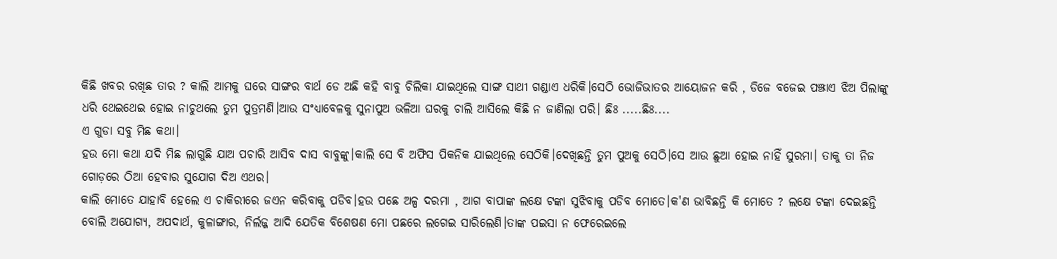କିଛି ଖବର ରଖିଛ ତାର ? କାଲି ଆମକୁ ଘରେ ସାଙ୍ଗର ବାର୍ଥ ଡେ ଅଛି କହି ବାବୁ ଚିଲିକା ଯାଇଥିଲେ ସାଙ୍ଗ ସାଥୀ ଗଣ୍ଡାଏ ଧରିକି।ସେଠି ଭୋଜିଭାତର ଆୟୋଜନ କରି , ଡିଜେ ବଜେଇ ପଞ୍ଝାଏ ଝିଅ ପିଲାଙ୍କୁ ଧରି ଥେଇଥେଇ ହୋଇ ନାଚୁଥଲେ ତୁମ ପୁତ୍ରମଣି।ଆଉ ସଂଧ୍ୟାବେଳକୁ ସୁନାପୁଅ ଭଳିଆ ଘରକୁ ଚାଲି ଆସିଲେ କିଛି ନ ଜାଣିଲା ପରି। ଛିଃ .....ଛିଃ....
ଏ ଗୁଡା ସବୁ ମିଛ କଥା।
ହଉ ମୋ କଥା ଯଦି ମିଛ ଲାଗୁଛି ଯାଅ ପଚାରି ଆସିବ ଦାସ ବାବୁଙ୍କୁ।କାଲି ସେ ବି ଅଫିସ ପିକନିକ ଯାଇଥିଲେ ସେଠିକି।ଦେଖିଛନ୍ତି ତୁମ ପୁଅକୁ ସେଠି।ସେ ଆଉ ଛୁଆ ହୋଇ ନାହିଁ ସୁରମା। ତାକୁ ତା ନିଜ ଗୋଡ଼ରେ ଠିଆ ହେବାର ସୁଯୋଗ ଦିଅ ଏଥର।
କାଲି ମୋତେ ଯାହାବି ହେଲେ ଏ ଚାକିରୀରେ ଜଏନ କରିବାକୁ ପଡିବ।ହଉ ପଛେ ଅଳ୍ପ ଦରମା , ଆଗ ବାପାଙ୍କ ଲକ୍ଷେ ଟଙ୍କା ସୁଝିବାକୁ ପଡିବ ମୋତେ।କ'ଣ ଭାବିଛନ୍ତି କି ମୋତେ ? ଲକ୍ଷେ ଟଙ୍କା ଦେଇଛନ୍ତି ବୋଲି ଅଯୋଗ୍ୟ, ଅପଦାର୍ଥ, କୁଳାଙ୍ଗାର, ନିର୍ଲଜ୍ଜ ଆଦି ଯେତିକ ବିଶେଷଣ ମୋ ପଛରେ ଲଗେଇ ସାରିଲେଣି।ତାଙ୍କ ପଇସା ନ ଫେରେଇଲେ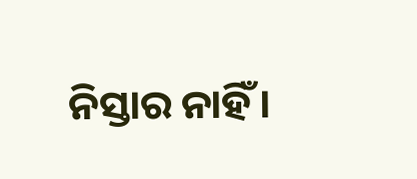ନିସ୍ତାର ନାହିଁ।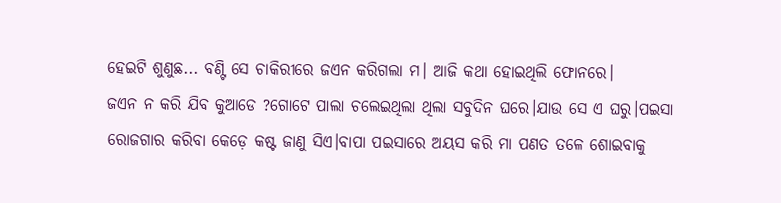ହେଇଟି ଶୁଣୁଛ... ବଣ୍ଟି ସେ ଚାକିରୀରେ ଜଏନ କରିଗଲା ମ। ଆଜି କଥା ହୋଇଥିଲି ଫୋନରେ।
ଜଏନ ନ କରି ଯିବ କୁଆଡେ ?ଗୋଟେ ପାଲା ଚଲେଇଥିଲା ଥିଲା ସବୁଦିନ ଘରେ।ଯାଉ ସେ ଏ ଘରୁ।ପଇସା ରୋଜଗାର କରିବା କେଡ଼େ କଷ୍ଟ ଜାଣୁ ସିଏ।ବାପା ପଇସାରେ ଅୟସ କରି ମା ପଣତ ତଳେ ଶୋଇବାକୁ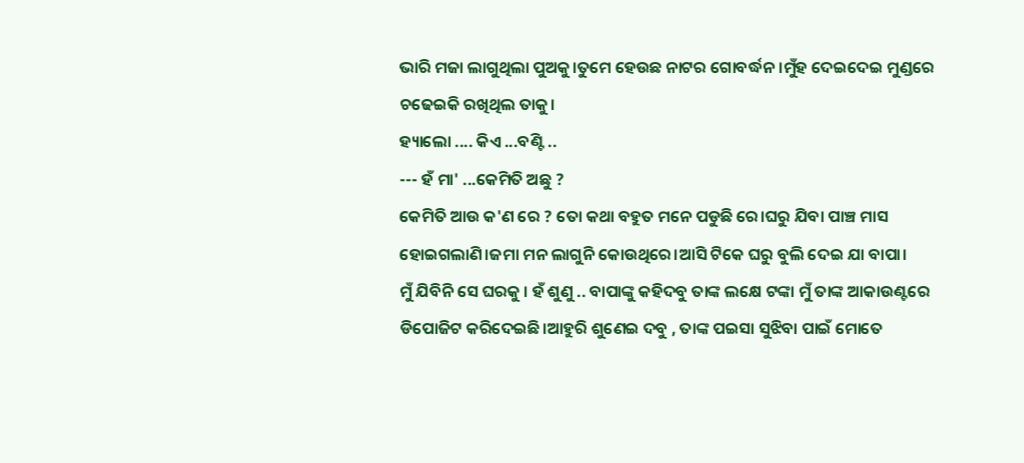ଭାରି ମଜା ଲାଗୁଥିଲା ପୁଅକୁ।ତୁମେ ହେଉଛ ନାଟର ଗୋବର୍ଦ୍ଧନ।ମୁଁହ ଦେଇଦେଇ ମୁଣ୍ଡରେ ଚଢେଇକି ରଖିଥିଲ ତାକୁ।
ହ୍ୟାଲୋ .... କିଏ ...ବଣ୍ଟି ..
--- ହଁ ମା' ...କେମିତି ଅଛୁ ?
କେମିତି ଆଉ କ'ଣ ରେ ? ତୋ କଥା ବହୁତ ମନେ ପଡୁଛି ରେ।ଘରୁ ଯିବା ପାଞ୍ଚ ମାସ ହୋଇଗଲାଣି।ଜମା ମନ ଲାଗୁନି କୋଉଥିରେ।ଆସି ଟିକେ ଘରୁ ବୁଲି ଦେଇ ଯା ବାପା।
ମୁଁ ଯିବିନି ସେ ଘରକୁ । ହଁ ଶୁଣୁ .. ବାପାଙ୍କୁ କହିଦବୁ ତାଙ୍କ ଲକ୍ଷେ ଟଙ୍କା ମୁଁ ତାଙ୍କ ଆକାଉଣ୍ଟରେ ଡିପୋଜିଟ କରିଦେଇଛି।ଆହୁରି ଶୁଣେଇ ଦବୁ , ତାଙ୍କ ପଇସା ସୁଝିବା ପାଇଁ ମୋତେ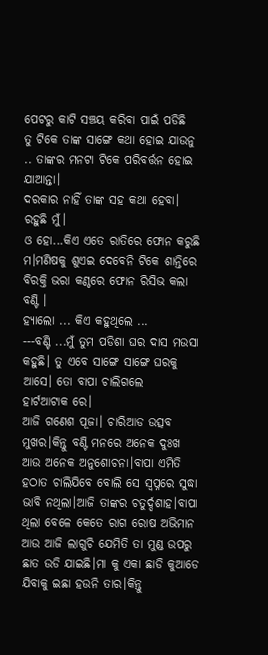ପେଟରୁ କାଟି ସଞ୍ଚୟ କରିବା ପାଇଁ ପଡିଛି
ତୁ ଟିକେ ତାଙ୍କ ସାଙ୍ଗେ କଥା ହୋଇ ଯାଉନୁ .. ତାଙ୍କର ମନଟା ଟିକେ ପରିବର୍ତ୍ତନ ହୋଇ ଯାଆନ୍ତା।
ଦରକାର ନାହିଁ ତାଙ୍କ ସହ କଥା ହେବା। ରହୁଛି ମୁଁ।
ଓ ହୋ...କିଏ ଏତେ ରାତିରେ ଫୋନ କରୁଛି ମ।ମଣିଷକୁ ଶୁଏଇ ଦେବେନି ଟିକେ ଶାନ୍ତିରେ
ବିରକ୍ତି ଭରା କଣ୍ଠରେ ଫୋନ ରିସିଭ କଲା ବଣ୍ଟି ।
ହ୍ୟାଲୋ ... କିଏ କହୁଥିଲେ ...
---ବଣ୍ଟି ...ମୁଁ ତୁମ ପଡିଶା ଘର ଦାସ ମଉସା କହୁଛି। ତୁ ଏବେ ସାଙ୍ଗେ ସାଙ୍ଗେ ଘରକୁ ଆସେ। ତୋ ବାପା ଚାଲିଗଲେ
ହାର୍ଟଆଟାକ ରେ।
ଆଜି ଗଣେଶ ପୂଜା। ଚାରିଆଡ ଉତ୍ସବ ମୁଖର।କିନ୍ତୁ ବଣ୍ଟି ମନରେ ଅନେକ ଦୁଃଖ ଆଉ ଅନେକ ଅନୁଶୋଚନା।ବାପା ଏମିତି ହଠାତ ଚାଲିଯିବେ ବୋଲି ସେ ସ୍ୱପ୍ନରେ ସୁଦ୍ଧା ଭାବି ନଥିଲା।ଆଜି ତାଙ୍କର ଚତୁର୍ଦ୍ଦଶାହ।ବାପା ଥିଲା ବେଳେ କେତେ ରାଗ ରୋଷ ଅଭିମାନ ଆଉ ଆଜି ଲାଗୁଚି ଯେମିତି ତା ମୁଣ୍ଡ ଉପରୁ ଛାତ ଉଡି ଯାଇଛି।ମା କୁ ଏକା ଛାଡି କୁଆଡେ ଯିବାକୁ ଇଛା ହଉନି ତାର।କିନ୍ତୁ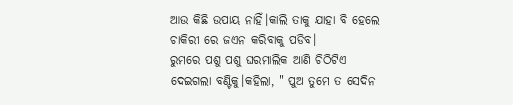ଆଉ କିଛି ଉପାୟ ନାହିଁ।କାଲି ତାକୁ ଯାହା ବି ହେଲେ ଚାକିରୀ ରେ ଜଏନ କରିବାକୁ ପଡିବ।
ରୁମରେ ପଶୁ ପଶୁ ଘରମାଲିକ ଆଣି ଚିଠିଟିଏ ଦେଇଗଲା ବଣ୍ଟିକୁ।କହିଲା, " ପୁଅ ତୁମେ ତ ସେଦିନ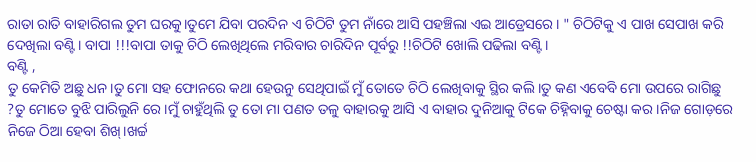ରାତା ରାତି ବାହାରିଗଲ ତୁମ ଘରକୁ।ତୁମେ ଯିବା ପରଦିନ ଏ ଚିଠିଟି ତୁମ ନାଁରେ ଆସି ପହଞ୍ଚିଲା ଏଇ ଆଡ୍ରେସରେ। " ଚିଠିଟିକୁ ଏ ପାଖ ସେପାଖ କରି ଦେଖିଲା ବଣ୍ଟି। ବାପା !!!ବାପା ତାକୁ ଚିଠି ଲେଖିଥିଲେ ମରିବାର ଚାରିଦିନ ପୂର୍ବରୁ !!ଚିଠିଟି ଖୋଲି ପଢିଲା ବଣ୍ଟି ।
ବଣ୍ଟି ,
ତୁ କେମିତି ଅଛୁ ଧନ।ତୁ ମୋ ସହ ଫୋନରେ କଥା ହେଉନୁ ସେଥିପାଇଁ ମୁଁ ତୋତେ ଚିଠି ଲେଖିବାକୁ ସ୍ଥିର କଲି।ତୁ କଣ ଏବେବି ମୋ ଉପରେ ରାଗିଛୁ ?ତୁ ମୋତେ ବୁଝି ପାରିଲୁନି ରେ।ମୁଁ ଚାହୁଁଥିଲି ତୁ ତୋ ମା ପଣତ ତଳୁ ବାହାରକୁ ଆସି ଏ ବାହାର ଦୁନିଆକୁ ଟିକେ ଚିହ୍ନିବାକୁ ଚେଷ୍ଟା କର।ନିଜ ଗୋଡ଼ରେ ନିଜେ ଠିଆ ହେବା ଶିଖ୍।ଖର୍ଚ୍ଚ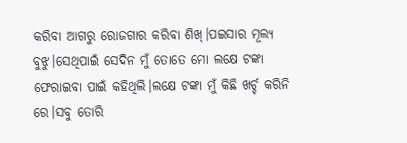କରିବା ଆଗରୁ ରୋଜଗାର କରିବା ଶିଖ୍।ପଇସାର ମୂଲ୍ୟ ବୁଝୁ।ସେଥିପାଇଁ ସେଦିନ ମୁଁ ତୋତେ ମୋ ଲକ୍ଷେ ଟଙ୍କା ଫେରାଇବା ପାଇଁ କହିଥିଲି।ଲକ୍ଷେ ଟଙ୍କା ମୁଁ କିଛି ଖର୍ଚ୍ଚ କରିନି ରେ।ସବୁ ତୋରି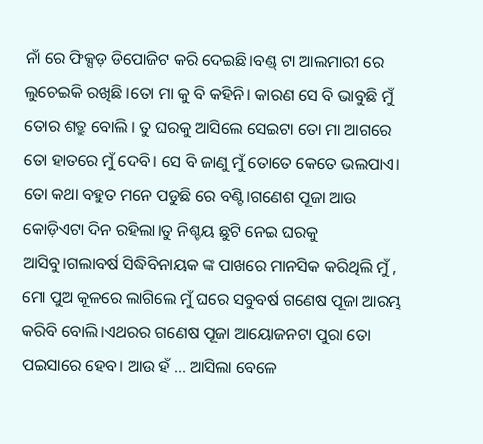ନାଁ ରେ ଫିକ୍ସଡ଼ ଡିପୋଜିଟ କରି ଦେଇଛି।ବଣ୍ଡ୍ ଟା ଆଲମାରୀ ରେ ଲୁଚେଇକି ରଖିଛି ।ତୋ ମା କୁ ବି କହିନି। କାରଣ ସେ ବି ଭାବୁଛି ମୁଁ ତୋର ଶତ୍ରୁ ବୋଲି । ତୁ ଘରକୁ ଆସିଲେ ସେଇଟା ତୋ ମା ଆଗରେ ତୋ ହାତରେ ମୁଁ ଦେବି। ସେ ବି ଜାଣୁ ମୁଁ ତୋତେ କେତେ ଭଲପାଏ।
ତୋ କଥା ବହୁତ ମନେ ପଡୁଛି ରେ ବଣ୍ଟି।ଗଣେଶ ପୂଜା ଆଉ କୋଡ଼ିଏଟା ଦିନ ରହିଲା।ତୁ ନିଶ୍ଚୟ ଛୁଟି ନେଇ ଘରକୁ ଆସିବୁ।ଗଲାବର୍ଷ ସିଦ୍ଧିବିନାୟକ ଙ୍କ ପାଖରେ ମାନସିକ କରିଥିଲି ମୁଁ , ମୋ ପୁଅ କୂଳରେ ଲାଗିଲେ ମୁଁ ଘରେ ସବୁବର୍ଷ ଗଣେଷ ପୂଜା ଆରମ୍ଭ କରିବି ବୋଲି।ଏଥରର ଗଣେଷ ପୂଜା ଆୟୋଜନଟା ପୁରା ତୋ ପଇସାରେ ହେବ। ଆଉ ହଁ ... ଆସିଲା ବେଳେ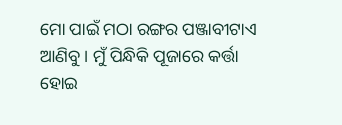ମୋ ପାଇଁ ମଠା ରଙ୍ଗର ପଞ୍ଜାବୀଟାଏ ଆଣିବୁ। ମୁଁ ପିନ୍ଧିକି ପୂଜାରେ କର୍ତ୍ତା ହୋଇ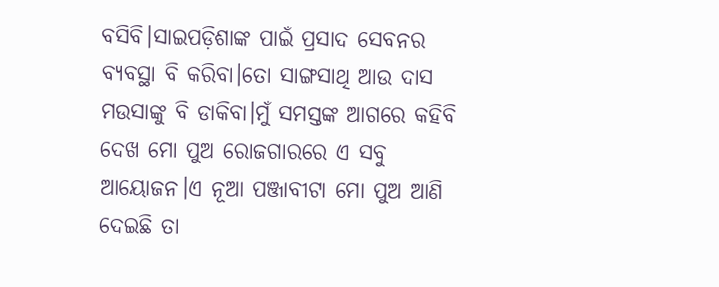ବସିବି।ସାଇପଡ଼ିଶାଙ୍କ ପାଇଁ ପ୍ରସାଦ ସେବନର ବ୍ୟବସ୍ଥା ବି କରିବା।ତୋ ସାଙ୍ଗସାଥି ଆଉ ଦାସ ମଉସାଙ୍କୁ ବି ଡାକିବା।ମୁଁ ସମସ୍ତଙ୍କ ଆଗରେ କହିବି ଦେଖ ମୋ ପୁଅ ରୋଜଗାରରେ ଏ ସବୁ ଆୟୋଜନ।ଏ ନୂଆ ପଞ୍ଜାବୀଟା ମୋ ପୁଅ ଆଣି ଦେଇଛି ତା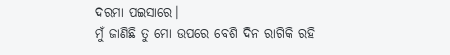ଦରମା ପଇସାରେ।
ମୁଁ ଜାଣିଛି ତୁ ମୋ ଉପରେ ବେଶି ଦିନ ରାଗିକି ରହି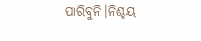ପାରିବୁନି।ନିଶ୍ଚୟ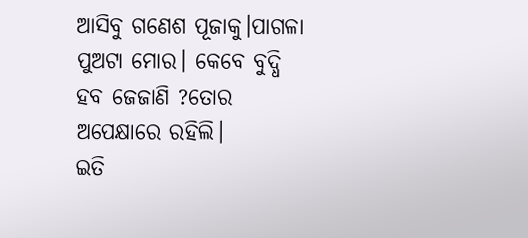ଆସିବୁ ଗଣେଶ ପୂଜାକୁ।ପାଗଳା ପୁଅଟା ମୋର। କେବେ ବୁଦ୍ଧି ହବ ଜେଜାଣି ?ତୋର ଅପେକ୍ଷାରେ ରହିଲି।
ଇତି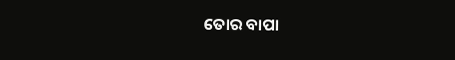ତୋର ବାପା